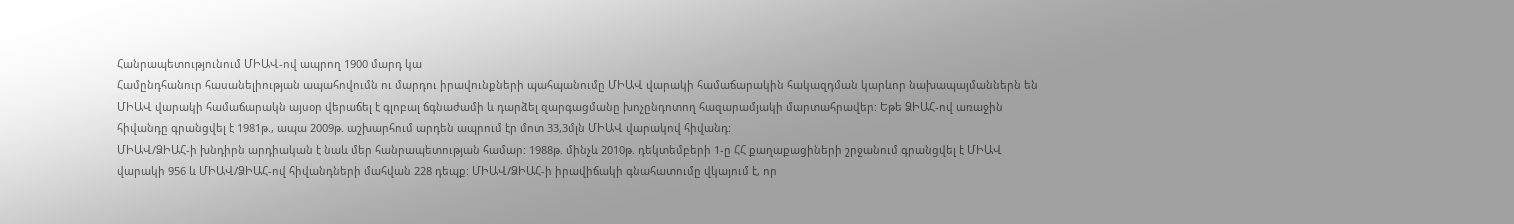Հանրապետությունում ՄԻԱՎ-ով ապրող 1900 մարդ կա
Համընդհանուր հասանելիության ապահովումն ու մարդու իրավունքների պահպանումը ՄԻԱՎ վարակի համաճարակին հակազդման կարևոր նախապայմաններն են
ՄԻԱՎ վարակի համաճարակն այսօր վերաճել է գլոբալ ճգնաժամի և դարձել զարգացմանը խոչընդոտող հազարամյակի մարտահրավեր: Եթե ՁԻԱՀ-ով առաջին հիվանդը գրանցվել է 1981թ., ապա 2009թ. աշխարհում արդեն ապրում էր մոտ 33,3մլն ՄԻԱՎ վարակով հիվանդ:
ՄԻԱՎ/ՁԻԱՀ-ի խնդիրն արդիական է նաև մեր հանրապետության համար: 1988թ. մինչև 2010թ. դեկտեմբերի 1-ը ՀՀ քաղաքացիների շրջանում գրանցվել է ՄԻԱՎ վարակի 956 և ՄԻԱՎ/ՁԻԱՀ-ով հիվանդների մահվան 228 դեպք: ՄԻԱՎ/ՁԻԱՀ-ի իրավիճակի գնահատումը վկայում է, որ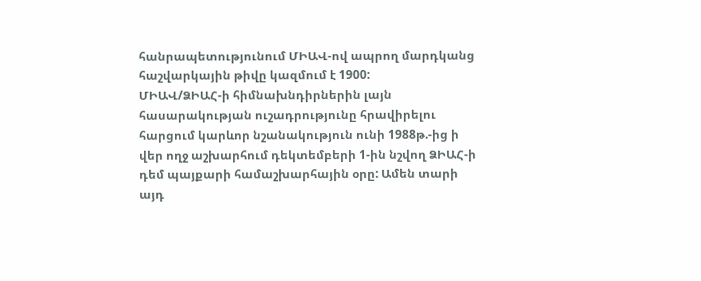հանրապետությունում ՄԻԱՎ-ով ապրող մարդկանց հաշվարկային թիվը կազմում է 1900:
ՄԻԱՎ/ՁԻԱՀ-ի հիմնախնդիրներին լայն հասարակության ուշադրությունը հրավիրելու հարցում կարևոր նշանակություն ունի 1988թ.-ից ի վեր ողջ աշխարհում դեկտեմբերի 1-ին նշվող ՁԻԱՀ-ի դեմ պայքարի համաշխարհային օրը: Ամեն տարի այդ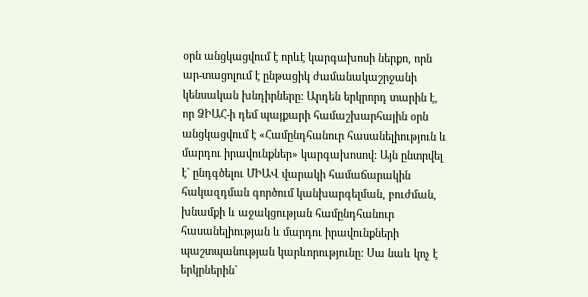օրն անցկացվում է որևէ կարգախոսի ներքո, որն ար-տացոլում է ընթացիկ ժամանակաշրջանի կենսական խնդիրները: Արդեն երկրորդ տարին է, որ ՁԻԱՀ-ի դեմ պայքարի համաշխարհային օրն անցկացվում է «Համընդհանուր հասանելիություն և մարդու իրավունքներ» կարգախոսով: Այն ընտրվել է` ընդգծելու ՄԻԱՎ վարակի համաճարակին հակազդման գործում կանխարգելման, բուժման, խնամքի և աջակցության համընդհանուր հասանելիության և մարդու իրավունքների պաշտպանության կարևորությունը: Սա նաև կոչ է երկրներին`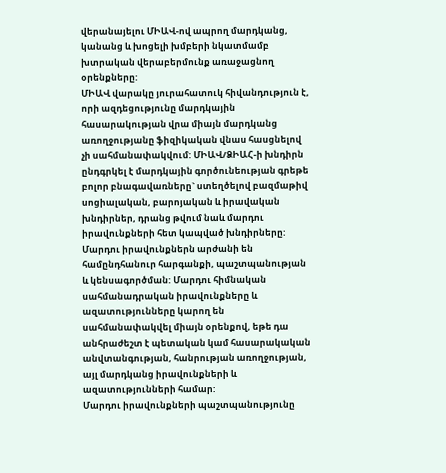վերանայելու ՄԻԱՎ-ով ապրող մարդկանց, կանանց և խոցելի խմբերի նկատմամբ խտրական վերաբերմունք առաջացնող օրենքները:
ՄԻԱՎ վարակը յուրահատուկ հիվանդություն է, որի ազդեցությունը մարդկային հասարակության վրա միայն մարդկանց առողջությանը ֆիզիկական վնաս հասցնելով չի սահմանափակվում: ՄԻԱՎ/ՁԻԱՀ-ի խնդիրն ընդգրկել է մարդկային գործունեության գրեթե բոլոր բնագավառները` ստեղծելով բազմաթիվ սոցիալական, բարոյական և իրավական խնդիրներ, դրանց թվում նաև մարդու իրավունքների հետ կապված խնդիրները:
Մարդու իրավունքներն արժանի են համընդհանուր հարգանքի, պաշտպանության և կենսագործման: Մարդու հիմնական սահմանադրական իրավունքները և ազատությունները կարող են սահմանափակվել միայն օրենքով, եթե դա անհրաժեշտ է պետական կամ հասարակական անվտանգության, հանրության առողջության, այլ մարդկանց իրավունքների և ազատությունների համար:
Մարդու իրավունքների պաշտպանությունը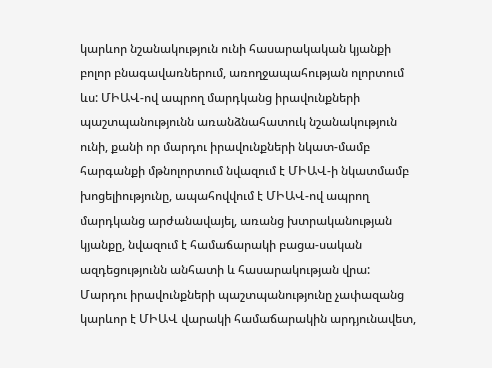կարևոր նշանակություն ունի հասարակական կյանքի բոլոր բնագավառներում, առողջապահության ոլորտում ևս: ՄԻԱՎ-ով ապրող մարդկանց իրավունքների պաշտպանությունն առանձնահատուկ նշանակություն ունի, քանի որ մարդու իրավունքների նկատ-մամբ հարգանքի մթնոլորտում նվազում է ՄԻԱՎ-ի նկատմամբ խոցելիությունը, ապահովվում է ՄԻԱՎ-ով ապրող մարդկանց արժանավայել, առանց խտրականության կյանքը, նվազում է համաճարակի բացա-սական ազդեցությունն անհատի և հասարակության վրա: Մարդու իրավունքների պաշտպանությունը չափազանց կարևոր է ՄԻԱՎ վարակի համաճարակին արդյունավետ,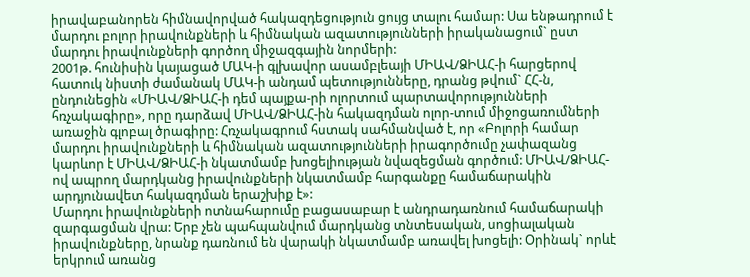իրավաբանորեն հիմնավորված հակազդեցություն ցույց տալու համար: Սա ենթադրում է մարդու բոլոր իրավունքների և հիմնական ազատությունների իրականացում` ըստ մարդու իրավունքների գործող միջազգային նորմերի:
2001թ. հունիսին կայացած ՄԱԿ-ի գլխավոր ասամբլեայի ՄԻԱՎ/ՁԻԱՀ-ի հարցերով հատուկ նիստի ժամանակ ՄԱԿ-ի անդամ պետությունները, դրանց թվում` ՀՀ-ն, ընդունեցին «ՄԻԱՎ/ՁԻԱՀ-ի դեմ պայքա-րի ոլորտում պարտավորությունների հռչակագիրը», որը դարձավ ՄԻԱՎ/ՁԻԱՀ-ին հակազդման ոլոր-տում միջոցառումների առաջին գլոբալ ծրագիրը: Հռչակագրում հստակ սահմանված է, որ «Բոլորի համար մարդու իրավունքների և հիմնական ազատությունների իրագործումը չափազանց կարևոր է ՄԻԱՎ/ՁԻԱՀ-ի նկատմամբ խոցելիության նվազեցման գործում: ՄԻԱՎ/ՁԻԱՀ-ով ապրող մարդկանց իրավունքների նկատմամբ հարգանքը համաճարակին արդյունավետ հակազդման երաշխիք է»:
Մարդու իրավունքների ոտնահարումը բացասաբար է անդրադառնում համաճարակի զարգացման վրա: Երբ չեն պահպանվում մարդկանց տնտեսական, սոցիալական իրավունքները, նրանք դառնում են վարակի նկատմամբ առավել խոցելի: Օրինակ` որևէ երկրում առանց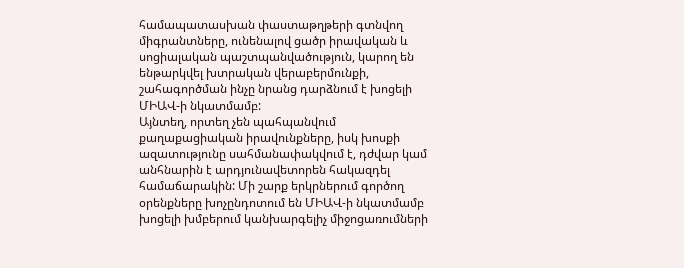համապատասխան փաստաթղթերի գտնվող միգրանտները, ունենալով ցածր իրավական և սոցիալական պաշտպանվածություն, կարող են ենթարկվել խտրական վերաբերմունքի, շահագործման ինչը նրանց դարձնում է խոցելի ՄԻԱՎ-ի նկատմամբ:
Այնտեղ, որտեղ չեն պահպանվում քաղաքացիական իրավունքները, իսկ խոսքի ազատությունը սահմանափակվում է, դժվար կամ անհնարին է արդյունավետորեն հակազդել համաճարակին: Մի շարք երկրներում գործող օրենքները խոչընդոտում են ՄԻԱՎ-ի նկատմամբ խոցելի խմբերում կանխարգելիչ միջոցառումների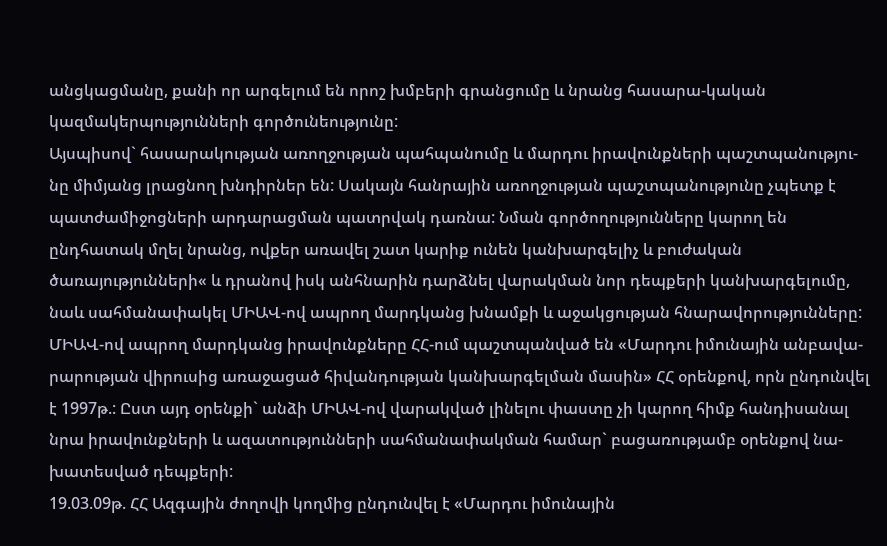անցկացմանը, քանի որ արգելում են որոշ խմբերի գրանցումը և նրանց հասարա-կական կազմակերպությունների գործունեությունը:
Այսպիսով` հասարակության առողջության պահպանումը և մարդու իրավունքների պաշտպանությու-նը միմյանց լրացնող խնդիրներ են: Սակայն հանրային առողջության պաշտպանությունը չպետք է պատժամիջոցների արդարացման պատրվակ դառնա: Նման գործողությունները կարող են ընդհատակ մղել նրանց, ովքեր առավել շատ կարիք ունեն կանխարգելիչ և բուժական ծառայությունների« և դրանով իսկ անհնարին դարձնել վարակման նոր դեպքերի կանխարգելումը, նաև սահմանափակել ՄԻԱՎ-ով ապրող մարդկանց խնամքի և աջակցության հնարավորությունները:
ՄԻԱՎ-ով ապրող մարդկանց իրավունքները ՀՀ-ում պաշտպանված են «Մարդու իմունային անբավա-րարության վիրուսից առաջացած հիվանդության կանխարգելման մասին» ՀՀ օրենքով, որն ընդունվել է 1997թ.: Ըստ այդ օրենքի` անձի ՄԻԱՎ-ով վարակված լինելու փաստը չի կարող հիմք հանդիսանալ նրա իրավունքների և ազատությունների սահմանափակման համար` բացառությամբ օրենքով նա-խատեսված դեպքերի:
19.03.09թ. ՀՀ Ազգային ժողովի կողմից ընդունվել է «Մարդու իմունային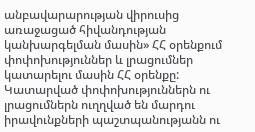անբավարարության վիրուսից առաջացած հիվանդության կանխարգելման մասին» ՀՀ օրենքում փոփոխություններ և լրացումներ կատարելու մասին ՀՀ օրենքը: Կատարված փոփոխություններն ու լրացումներն ուղղված են մարդու իրավունքների պաշտպանությանն ու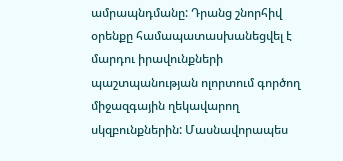ամրապնդմանը: Դրանց շնորհիվ օրենքը համապատասխանեցվել է մարդու իրավունքների պաշտպանության ոլորտում գործող միջազգային ղեկավարող սկզբունքներին: Մասնավորապես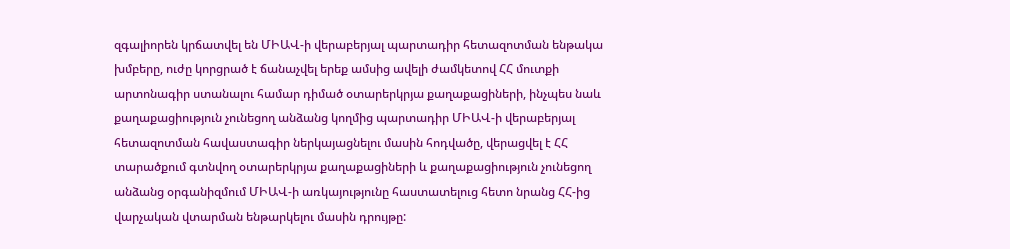զգալիորեն կրճատվել են ՄԻԱՎ-ի վերաբերյալ պարտադիր հետազոտման ենթակա խմբերը, ուժը կորցրած է ճանաչվել երեք ամսից ավելի ժամկետով ՀՀ մուտքի արտոնագիր ստանալու համար դիմած օտարերկրյա քաղաքացիների, ինչպես նաև քաղաքացիություն չունեցող անձանց կողմից պարտադիր ՄԻԱՎ-ի վերաբերյալ հետազոտման հավաստագիր ներկայացնելու մասին հոդվածը, վերացվել է ՀՀ տարածքում գտնվող օտարերկրյա քաղաքացիների և քաղաքացիություն չունեցող անձանց օրգանիզմում ՄԻԱՎ-ի առկայությունը հաստատելուց հետո նրանց ՀՀ-ից վարչական վտարման ենթարկելու մասին դրույթը: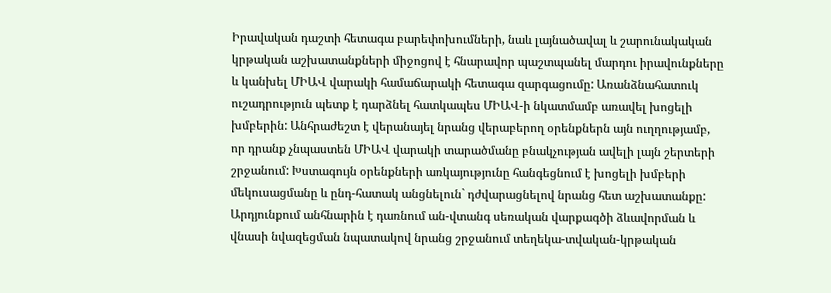Իրավական դաշտի հետագա բարեփոխումների, նաև լայնածավալ և շարունակական կրթական աշխատանքների միջոցով է հնարավոր պաշտպանել մարդու իրավունքները և կանխել ՄԻԱՎ վարակի համաճարակի հետագա զարգացումը: Առանձնահատուկ ուշադրություն պետք է դարձնել հատկապես ՄԻԱՎ-ի նկատմամբ առավել խոցելի խմբերին: Անհրաժեշտ է վերանայել նրանց վերաբերող օրենքներն այն ուղղությամբ, որ դրանք չնպաստեն ՄԻԱՎ վարակի տարածմանը բնակչության ավելի լայն շերտերի շրջանում: Խստագույն օրենքների առկայությունը հանգեցնում է խոցելի խմբերի մեկուսացմանը և ընդ-հատակ անցնելուն` դժվարացնելով նրանց հետ աշխատանքը: Արդյունքում անհնարին է դառնում ան-վտանգ սեռական վարքագծի ձևավորման և վնասի նվազեցման նպատակով նրանց շրջանում տեղեկա-տվական-կրթական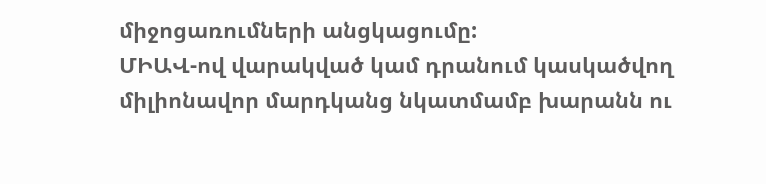միջոցառումների անցկացումը:
ՄԻԱՎ-ով վարակված կամ դրանում կասկածվող միլիոնավոր մարդկանց նկատմամբ խարանն ու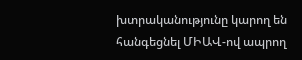խտրականությունը կարող են հանգեցնել ՄԻԱՎ-ով ապրող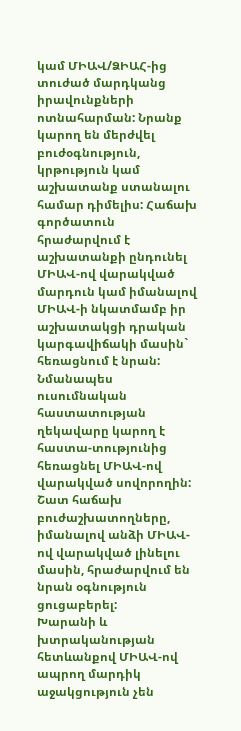կամ ՄԻԱՎ/ՁԻԱՀ-ից տուժած մարդկանց իրավունքների ոտնահարման: Նրանք կարող են մերժվել բուժօգնություն, կրթություն կամ աշխատանք ստանալու համար դիմելիս: Հաճախ գործատուն հրաժարվում է աշխատանքի ընդունել ՄԻԱՎ-ով վարակված մարդուն կամ իմանալով ՄԻԱՎ-ի նկատմամբ իր աշխատակցի դրական կարգավիճակի մասին` հեռացնում է նրան: Նմանապես ուսումնական հաստատության ղեկավարը կարող է հաստա-տությունից հեռացնել ՄԻԱՎ-ով վարակված սովորողին: Շատ հաճախ բուժաշխատողները, իմանալով անձի ՄԻԱՎ-ով վարակված լինելու մասին, հրաժարվում են նրան օգնություն ցուցաբերել:
Խարանի և խտրականության հետևանքով ՄԻԱՎ-ով ապրող մարդիկ աջակցություն չեն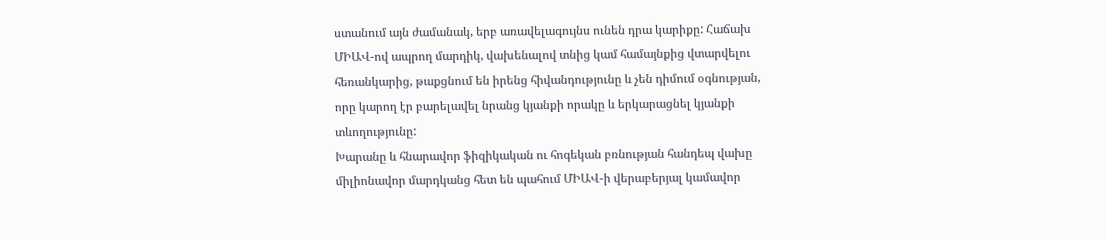ստանում այն ժամանակ, երբ առավելագույնս ունեն դրա կարիքը: Հաճախ ՄԻԱՎ-ով ապրող մարդիկ, վախենալով տնից կամ համայնքից վտարվելու հեռանկարից, թաքցնում են իրենց հիվանդությունը և չեն դիմում օգնության, որը կարող էր բարելավել նրանց կյանքի որակը և երկարացնել կյանքի տևողությունը:
Խարանը և հնարավոր ֆիզիկական ու հոգեկան բռնության հանդեպ վախը միլիոնավոր մարդկանց հետ են պահում ՄԻԱՎ-ի վերաբերյալ կամավոր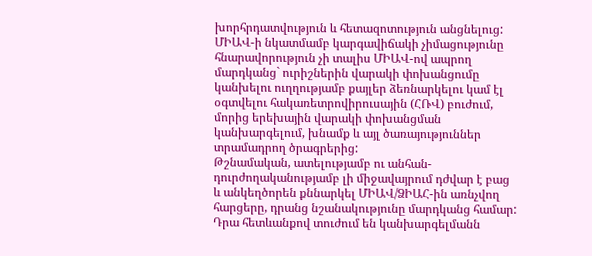խորհրդատվություն և հետազոտություն անցնելուց: ՄԻԱՎ-ի նկատմամբ կարգավիճակի չիմացությունը հնարավորություն չի տալիս ՄԻԱՎ-ով ապրող մարդկանց` ուրիշներին վարակի փոխանցումը կանխելու ուղղությամբ քայլեր ձեռնարկելու կամ էլ օգտվելու հակառետրովիրուսային (ՀՌՎ) բուժում, մորից երեխային վարակի փոխանցման կանխարգելում, խնամք և այլ ծառայություններ տրամադրող ծրագրերից:
Թշնամական, ատելությամբ ու անհան-դուրժողականությամբ լի միջավայրում դժվար է բաց և անկեղծորեն քննարկել ՄԻԱՎ/ՁԻԱՀ-ին առնչվող հարցերը, դրանց նշանակությունը մարդկանց համար: Դրա հետևանքով տուժում են կանխարգելմանն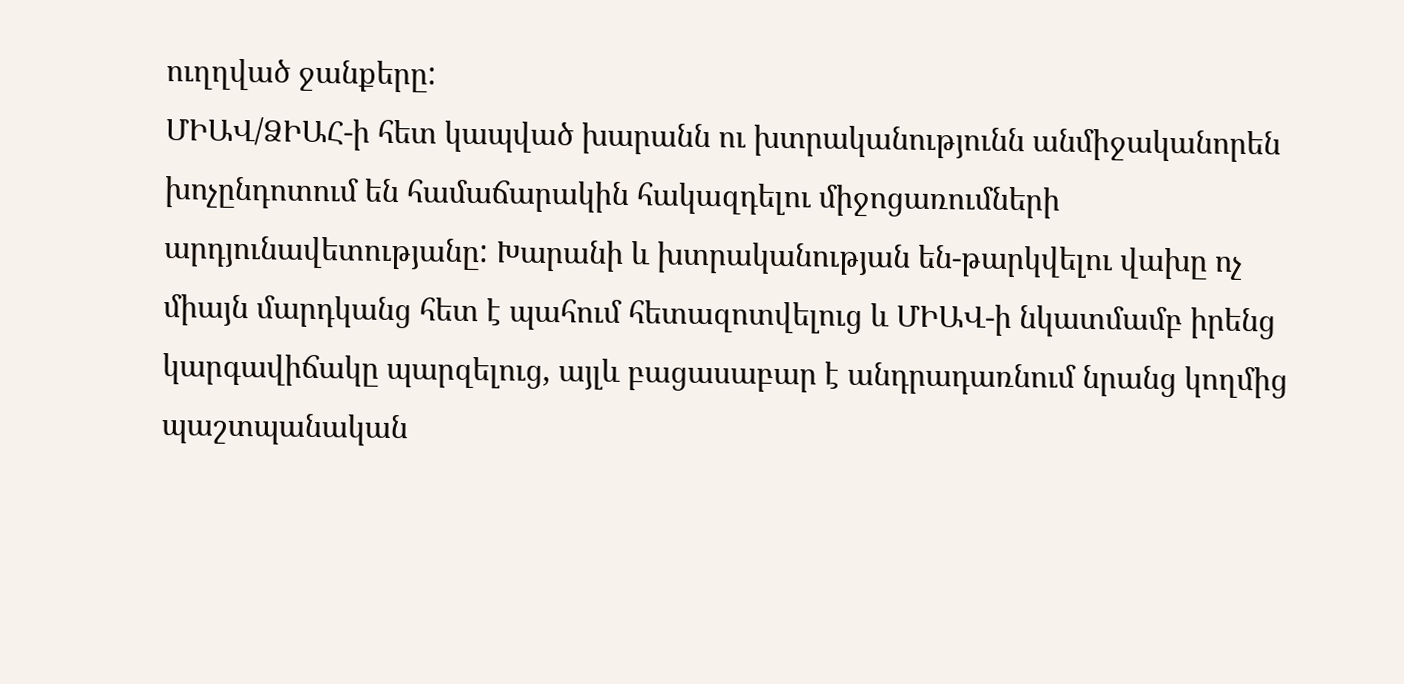ուղղված ջանքերը:
ՄԻԱՎ/ՁԻԱՀ-ի հետ կապված խարանն ու խտրականությունն անմիջականորեն խոչընդոտում են համաճարակին հակազդելու միջոցառումների արդյունավետությանը: Խարանի և խտրականության են-թարկվելու վախը ոչ միայն մարդկանց հետ է պահում հետազոտվելուց և ՄԻԱՎ-ի նկատմամբ իրենց կարգավիճակը պարզելուց, այլև բացասաբար է անդրադառնում նրանց կողմից պաշտպանական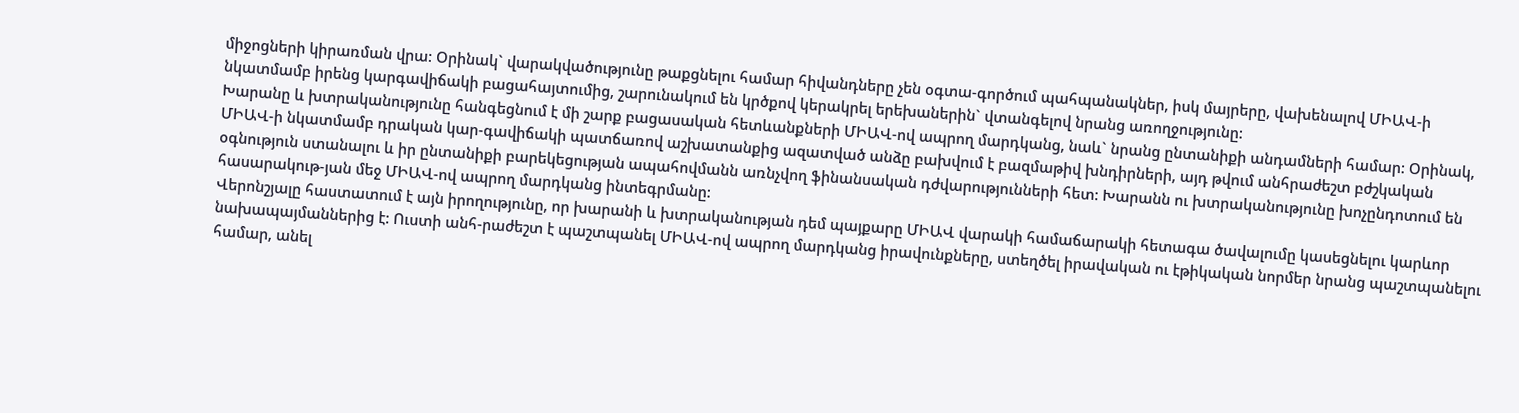միջոցների կիրառման վրա: Օրինակ` վարակվածությունը թաքցնելու համար հիվանդները չեն օգտա-գործում պահպանակներ, իսկ մայրերը, վախենալով ՄԻԱՎ-ի նկատմամբ իրենց կարգավիճակի բացահայտումից, շարունակում են կրծքով կերակրել երեխաներին` վտանգելով նրանց առողջությունը:
Խարանը և խտրականությունը հանգեցնում է մի շարք բացասական հետևանքների ՄԻԱՎ-ով ապրող մարդկանց, նաև` նրանց ընտանիքի անդամների համար: Օրինակ, ՄԻԱՎ-ի նկատմամբ դրական կար-գավիճակի պատճառով աշխատանքից ազատված անձը բախվում է բազմաթիվ խնդիրների, այդ թվում անհրաժեշտ բժշկական օգնություն ստանալու և իր ընտանիքի բարեկեցության ապահովմանն առնչվող ֆինանսական դժվարությունների հետ: Խարանն ու խտրականությունը խոչընդոտում են հասարակութ-յան մեջ ՄԻԱՎ-ով ապրող մարդկանց ինտեգրմանը:
Վերոնշյալը հաստատում է այն իրողությունը, որ խարանի և խտրականության դեմ պայքարը ՄԻԱՎ վարակի համաճարակի հետագա ծավալումը կասեցնելու կարևոր նախապայմաններից է: Ուստի անհ-րաժեշտ է պաշտպանել ՄԻԱՎ-ով ապրող մարդկանց իրավունքները, ստեղծել իրավական ու էթիկական նորմեր նրանց պաշտպանելու համար, անել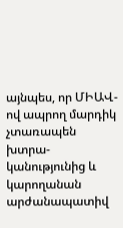այնպես, որ ՄԻԱՎ-ով ապրող մարդիկ չտառապեն խտրա-կանությունից և կարողանան արժանապատիվ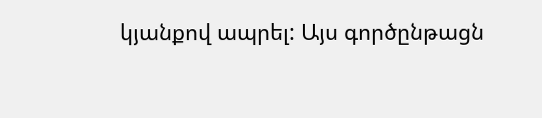կյանքով ապրել: Այս գործընթացն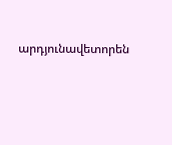արդյունավետորեն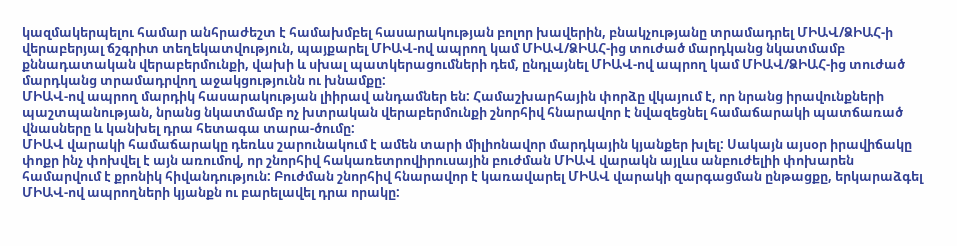կազմակերպելու համար անհրաժեշտ է համախմբել հասարակության բոլոր խավերին, բնակչությանը տրամադրել ՄԻԱՎ/ՁԻԱՀ-ի վերաբերյալ ճշգրիտ տեղեկատվություն, պայքարել ՄԻԱՎ-ով ապրող կամ ՄԻԱՎ/ՁԻԱՀ-ից տուժած մարդկանց նկատմամբ քննադատական վերաբերմունքի, վախի և սխալ պատկերացումների դեմ, ընդլայնել ՄԻԱՎ-ով ապրող կամ ՄԻԱՎ/ՁԻԱՀ-ից տուժած մարդկանց տրամադրվող աջակցությունն ու խնամքը:
ՄԻԱՎ-ով ապրող մարդիկ հասարակության լիիրավ անդամներ են: Համաշխարհային փորձը վկայում է, որ նրանց իրավունքների պաշտպանության, նրանց նկատմամբ ոչ խտրական վերաբերմունքի շնորհիվ հնարավոր է նվազեցնել համաճարակի պատճառած վնասները և կանխել դրա հետագա տարա-ծումը:
ՄԻԱՎ վարակի համաճարակը դեռևս շարունակում է ամեն տարի միլիոնավոր մարդկային կյանքեր խլել: Սակայն այսօր իրավիճակը փոքր ինչ փոխվել է այն առումով, որ շնորհիվ հակառետրովիրուսային բուժման ՄԻԱՎ վարակն այլևս անբուժելիի փոխարեն համարվում է քրոնիկ հիվանդություն: Բուժման շնորհիվ հնարավոր է կառավարել ՄԻԱՎ վարակի զարգացման ընթացքը, երկարաձգել ՄԻԱՎ-ով ապրողների կյանքն ու բարելավել դրա որակը: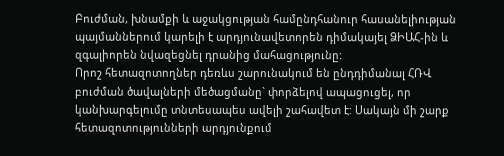Բուժման, խնամքի և աջակցության համընդհանուր հասանելիության պայմաններում կարելի է արդյունավետորեն դիմակայել ՁԻԱՀ-ին և զգալիորեն նվազեցնել դրանից մահացությունը:
Որոշ հետազոտողներ դեռևս շարունակում են ընդդիմանալ ՀՌՎ բուժման ծավալների մեծացմանը` փորձելով ապացուցել, որ կանխարգելումը տնտեսապես ավելի շահավետ է: Սակայն մի շարք հետազոտությունների արդյունքում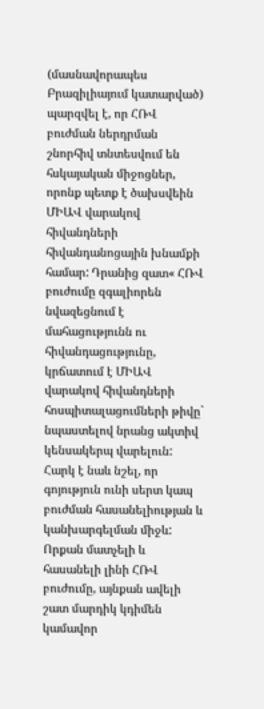(մասնավորապես Բրազիլիայում կատարված) պարզվել է, որ ՀՌՎ բուժման ներդրման շնորհիվ տնտեսվում են հսկայական միջոցներ, որոնք պետք է ծախսվեին ՄԻԱՎ վարակով հիվանդների հիվանդանոցային խնամքի համար: Դրանից զատ« ՀՌՎ բուժումը զգալիորեն նվազեցնում է մահացությունն ու հիվանդացությունը, կրճատում է ՄԻԱՎ վարակով հիվանդների հոսպիտալացումների թիվը` նպաստելով նրանց ակտիվ կենսակերպ վարելուն:
Հարկ է նաև նշել, որ գոյություն ունի սերտ կապ բուժման հասանելիության և կանխարգելման միջև: Որքան մատչելի և հասանելի լինի ՀՌՎ բուժումը, այնքան ավելի շատ մարդիկ կդիմեն կամավոր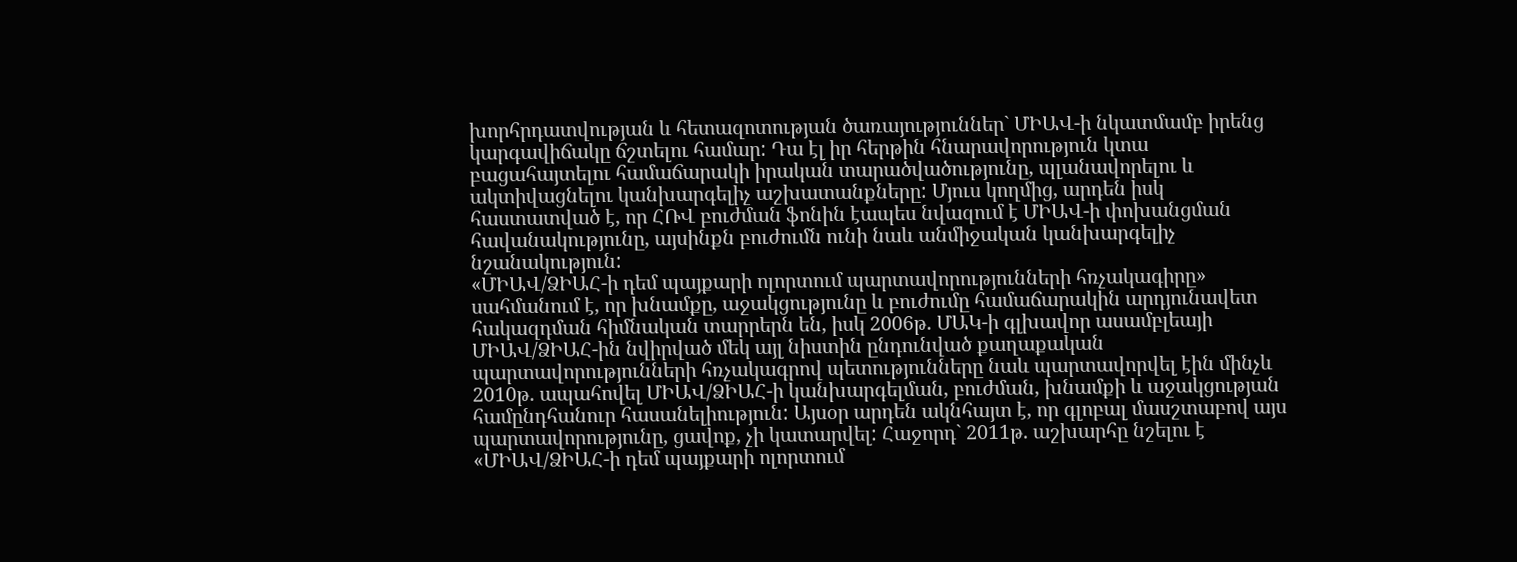խորհրդատվության և հետազոտության ծառայություններ` ՄԻԱՎ-ի նկատմամբ իրենց կարգավիճակը ճշտելու համար: Դա էլ իր հերթին հնարավորություն կտա բացահայտելու համաճարակի իրական տարածվածությունը, պլանավորելու և ակտիվացնելու կանխարգելիչ աշխատանքները: Մյուս կողմից, արդեն իսկ հաստատված է, որ ՀՌՎ բուժման ֆոնին էապես նվազում է ՄԻԱՎ-ի փոխանցման հավանակությունը, այսինքն բուժումն ունի նաև անմիջական կանխարգելիչ նշանակություն:
«ՄԻԱՎ/ՁԻԱՀ-ի դեմ պայքարի ոլորտում պարտավորությունների հռչակագիրը» սահմանում է, որ խնամքը, աջակցությունը և բուժումը համաճարակին արդյունավետ հակազդման հիմնական տարրերն են, իսկ 2006թ. ՄԱԿ-ի գլխավոր ասամբլեայի ՄԻԱՎ/ՁԻԱՀ-ին նվիրված մեկ այլ նիստին ընդունված քաղաքական պարտավորությունների հռչակագրով պետությունները նաև պարտավորվել էին մինչև 2010թ. ապահովել ՄԻԱՎ/ՁԻԱՀ-ի կանխարգելման, բուժման, խնամքի և աջակցության համընդհանուր հասանելիություն: Այսօր արդեն ակնհայտ է, որ գլոբալ մասշտաբով այս պարտավորությունը, ցավոք, չի կատարվել: Հաջորդ` 2011թ. աշխարհը նշելու է «ՄԻԱՎ/ՁԻԱՀ-ի դեմ պայքարի ոլորտում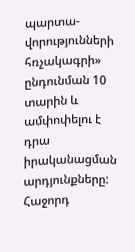պարտա-վորությունների հռչակագրի» ընդունման 10 տարին և ամփոփելու է դրա իրականացման արդյունքները: Հաջորդ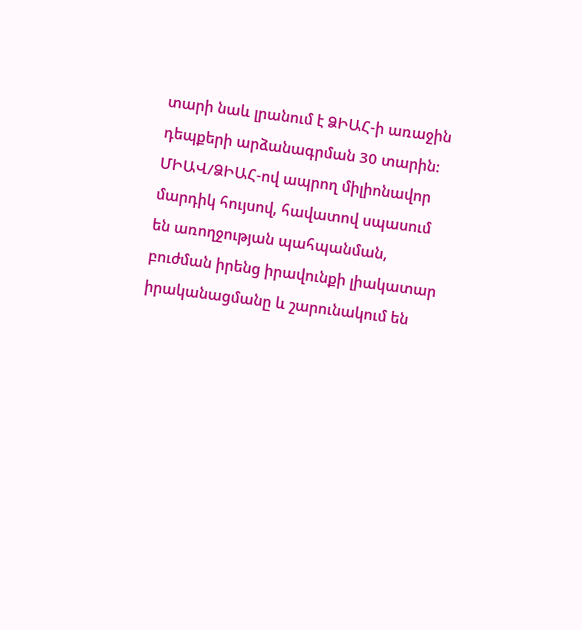տարի նաև լրանում է ՁԻԱՀ-ի առաջին դեպքերի արձանագրման 30 տարին: ՄԻԱՎ/ՁԻԱՀ-ով ապրող միլիոնավոր մարդիկ հույսով, հավատով սպասում են առողջության պահպանման, բուժման իրենց իրավունքի լիակատար իրականացմանը և շարունակում են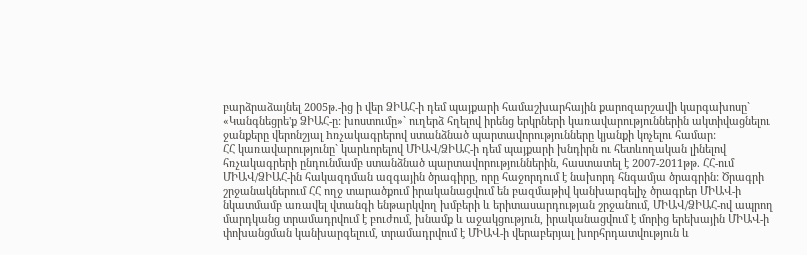բարձրաձայնել 2005թ.-ից ի վեր ՁԻԱՀ-ի դեմ պայքարի համաշխարհային քարոզարշավի կարգախոսը` «Կանգնեցրե'ք ՁԻԱՀ-ը: խոստումը»` ուղերձ հղելով իրենց երկրների կառավարություններին ակտիվացնելու ջանքերը վերոնշյալ hռչակագրերով ստանձնած պարտավորությունները կյանքի կոչելու համար:
ՀՀ կառավարությունը` կարևորելով ՄԻԱՎ/ՁԻԱՀ-ի դեմ պայքարի խնդիրն ու հետևողական լինելով հռչակագրերի ընդունմամբ ստանձնած պարտավորություններին, հաստատել է 2007-2011թթ. ՀՀ-ում ՄԻԱՎ/ՁԻԱՀ-ին հակազդման ազգային ծրագիրը, որը հաջորդում է նախորդ հնգամյա ծրագրին: Ծրագրի շրջանակներում ՀՀ ողջ տարածքում իրականացվում են բազմաթիվ կանխարգելիչ ծրագրեր ՄԻԱՎ-ի նկատմամբ առավել վտանգի ենթարկվող խմբերի և երիտասարդության շրջանում, ՄԻԱՎ/ՁԻԱՀ-ով ապրող մարդկանց տրամադրվում է բուժում, խնամք և աջակցություն, իրականացվում է մորից երեխային ՄԻԱՎ-ի փոխանցման կանխարգելում, տրամադրվում է ՄԻԱՎ-ի վերաբերյալ խորհրդատվություն և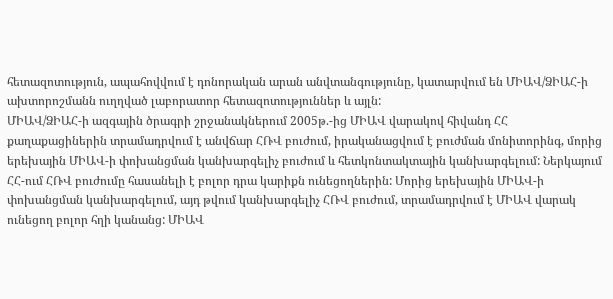հետազոտություն, ապահովվում է դոնորական արան անվտանգությունը, կատարվում են ՄԻԱՎ/ՁԻԱՀ-ի ախտորոշմանն ուղղված լաբորատոր հետազոտություններ և այլն:
ՄԻԱՎ/ՁԻԱՀ-ի ազգային ծրագրի շրջանակներում 2005թ.-ից ՄԻԱՎ վարակով հիվանդ ՀՀ քաղաքացիներին տրամադրվում է անվճար ՀՌՎ բուժում, իրականացվում է բուժման մոնիտորինգ, մորից երեխային ՄԻԱՎ-ի փոխանցման կանխարգելիչ բուժում և հետկոնտակտային կանխարգելում: Ներկայում ՀՀ-ում ՀՌՎ բուժումը հասանելի է բոլոր դրա կարիքն ունեցողներին: Մորից երեխային ՄԻԱՎ-ի փոխանցման կանխարգելում, այդ թվում կանխարգելիչ ՀՌՎ բուժում, տրամադրվում է ՄԻԱՎ վարակ ունեցող բոլոր հղի կանանց: ՄԻԱՎ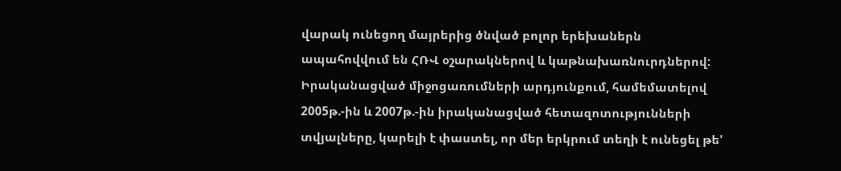վարակ ունեցող մայրերից ծնված բոլոր երեխաներն ապահովվում են ՀՌՎ օշարակներով և կաթնախառնուրդներով:
Իրականացված միջոցառումների արդյունքում, համեմատելով 2005թ.-ին և 2007թ.-ին իրականացված հետազոտությունների տվյալները, կարելի է փաստել, որ մեր երկրում տեղի է ունեցել թե'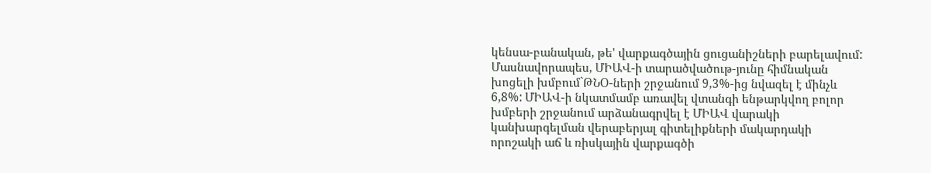կենսա-բանական, թե' վարքագծային ցուցանիշների բարելավում: Մասնավորապես, ՄԻԱՎ-ի տարածվածութ-յունը հիմնական խոցելի խմբում`ԹՆՕ-ների շրջանում 9,3%-ից նվազել է մինչև 6,8%: ՄԻԱՎ-ի նկատմամբ առավել վտանգի ենթարկվող բոլոր խմբերի շրջանում արձանագրվել է ՄԻԱՎ վարակի կանխարգելման վերաբերյալ գիտելիքների մակարդակի որոշակի աճ և ռիսկային վարքագծի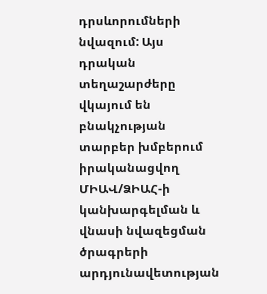դրսևորումների նվազում: Այս դրական տեղաշարժերը վկայում են բնակչության տարբեր խմբերում իրականացվող ՄԻԱՎ/ՁԻԱՀ-ի կանխարգելման և վնասի նվազեցման ծրագրերի արդյունավետության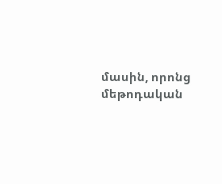մասին, որոնց մեթոդական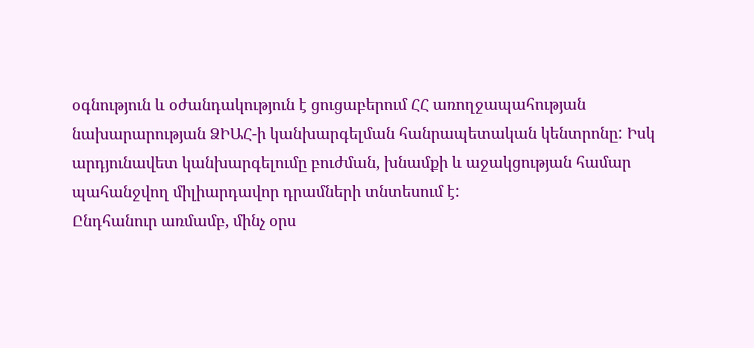օգնություն և օժանդակություն է ցուցաբերում ՀՀ առողջապահության նախարարության ՁԻԱՀ-ի կանխարգելման հանրապետական կենտրոնը: Իսկ արդյունավետ կանխարգելումը բուժման, խնամքի և աջակցության համար պահանջվող միլիարդավոր դրամների տնտեսում է:
Ընդհանուր առմամբ, մինչ օրս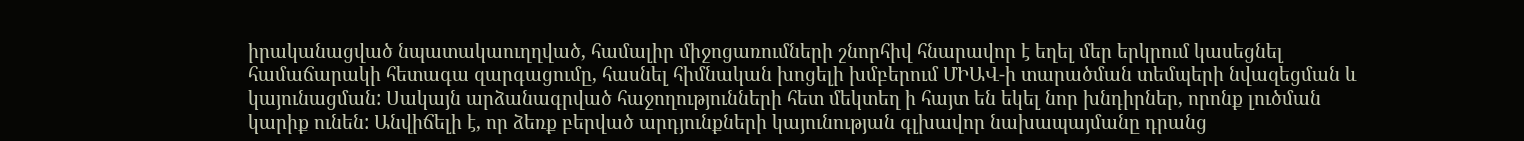իրականացված նպատակաուղղված, համալիր միջոցառումների շնորհիվ հնարավոր է եղել մեր երկրում կասեցնել համաճարակի հետագա զարգացումը, հասնել հիմնական խոցելի խմբերում ՄԻԱՎ-ի տարածման տեմպերի նվազեցման և կայունացման: Սակայն արձանագրված հաջողությունների հետ մեկտեղ ի հայտ են եկել նոր խնդիրներ, որոնք լուծման կարիք ունեն: Անվիճելի է, որ ձեռք բերված արդյունքների կայունության գլխավոր նախապայմանը դրանց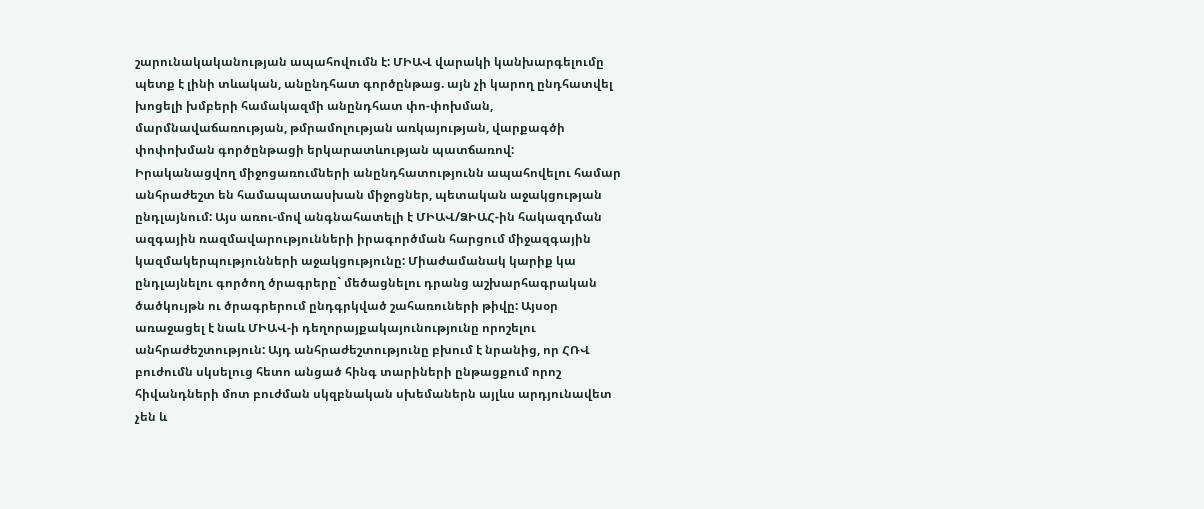շարունակականության ապահովումն է: ՄԻԱՎ վարակի կանխարգելումը պետք է լինի տևական, անընդհատ գործընթաց. այն չի կարող ընդհատվել խոցելի խմբերի համակազմի անընդհատ փո-փոխման, մարմնավաճառության, թմրամոլության առկայության, վարքագծի փոփոխման գործընթացի երկարատևության պատճառով:
Իրականացվող միջոցառումների անընդհատությունն ապահովելու համար անհրաժեշտ են համապատասխան միջոցներ, պետական աջակցության ընդլայնում: Այս առու-մով անգնահատելի է ՄԻԱՎ/ՁԻԱՀ-ին հակազդման ազգային ռազմավարությունների իրագործման հարցում միջազգային կազմակերպությունների աջակցությունը: Միաժամանակ կարիք կա ընդլայնելու գործող ծրագրերը` մեծացնելու դրանց աշխարհագրական ծածկույթն ու ծրագրերում ընդգրկված շահառուների թիվը: Այսօր առաջացել է նաև ՄԻԱՎ-ի դեղորայքակայունությունը որոշելու անհրաժեշտություն: Այդ անհրաժեշտությունը բխում է նրանից, որ ՀՌՎ բուժումն սկսելուց հետո անցած հինգ տարիների ընթացքում որոշ հիվանդների մոտ բուժման սկզբնական սխեմաներն այլևս արդյունավետ չեն և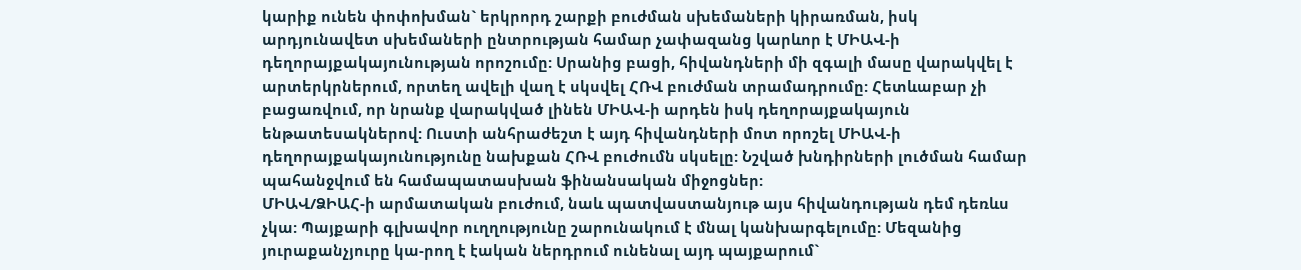կարիք ունեն փոփոխման` երկրորդ շարքի բուժման սխեմաների կիրառման, իսկ արդյունավետ սխեմաների ընտրության համար չափազանց կարևոր է ՄԻԱՎ-ի դեղորայքակայունության որոշումը: Սրանից բացի, հիվանդների մի զգալի մասը վարակվել է արտերկրներում, որտեղ ավելի վաղ է սկսվել ՀՌՎ բուժման տրամադրումը: Հետևաբար չի բացառվում, որ նրանք վարակված լինեն ՄԻԱՎ-ի արդեն իսկ դեղորայքակայուն ենթատեսակներով: Ուստի անհրաժեշտ է այդ հիվանդների մոտ որոշել ՄԻԱՎ-ի դեղորայքակայունությունը նախքան ՀՌՎ բուժումն սկսելը: Նշված խնդիրների լուծման համար պահանջվում են համապատասխան ֆինանսական միջոցներ:
ՄԻԱՎ/ՁԻԱՀ-ի արմատական բուժում, նաև պատվաստանյութ այս հիվանդության դեմ դեռևս չկա: Պայքարի գլխավոր ուղղությունը շարունակում է մնալ կանխարգելումը: Մեզանից յուրաքանչյուրը կա-րող է էական ներդրում ունենալ այդ պայքարում`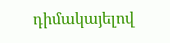դիմակայելով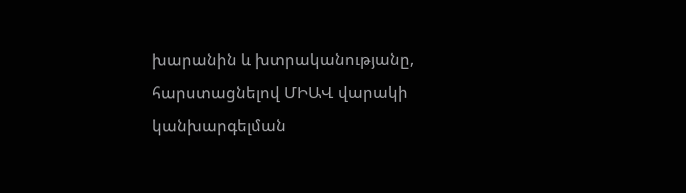խարանին և խտրականությանը, հարստացնելով ՄԻԱՎ վարակի կանխարգելման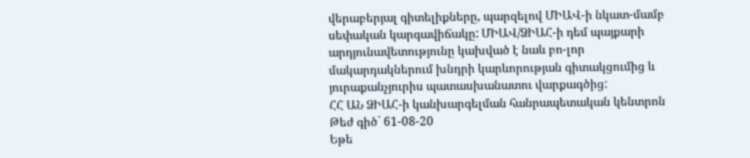վերաբերյալ գիտելիքները, պարզելով ՄԻԱՎ-ի նկատ-մամբ սեփական կարգավիճակը: ՄԻԱՎ/ՁԻԱՀ-ի դեմ պայքարի արդյունավետությունը կախված է նաև բո-լոր մակարդակներում խնդրի կարևորության գիտակցումից և յուրաքանչյուրիս պատասխանատու վարքագծից:
ՀՀ ԱՆ ՁԻԱՀ-ի կանխարգելման հանրապետական կենտրոն
Թեժ գիծ` 61-08-20
Եթե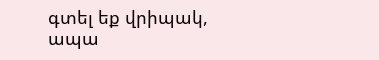գտել եք վրիպակ, ապա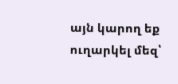այն կարող եք ուղարկել մեզ՝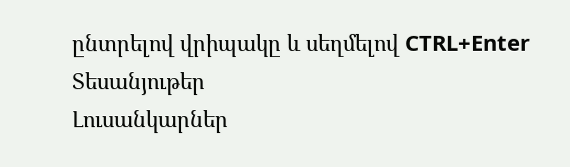ընտրելով վրիպակը և սեղմելով CTRL+Enter
Տեսանյութեր
Լուսանկարներ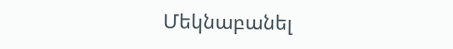Մեկնաբանել